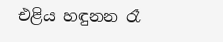එළිය හඳුනන රෑ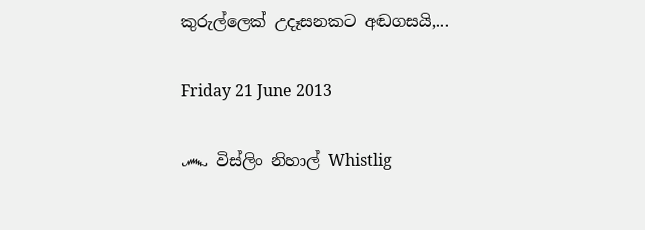කුරුල්ලෙක් උදෑසනකට අඬගසයි,...

Friday 21 June 2013

෴ විස්ලිං නිහාල් Whistlig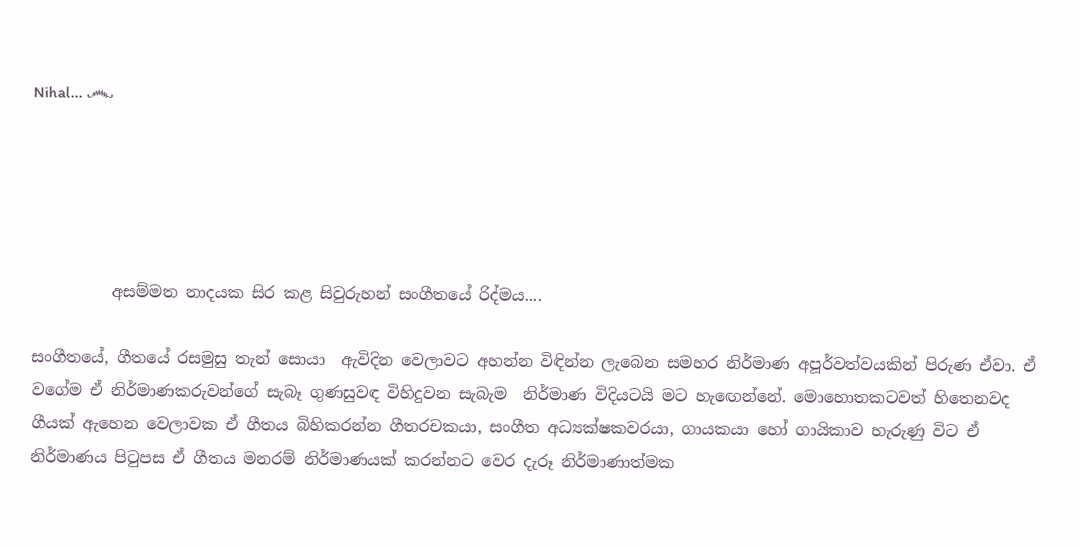Nihal... ෴





          අසම්මත නාදයක සිර කළ සිවුරුහන් සංගීතයේ රිද්මය....

සංගීතයේ, ගීතයේ රසමුසු තැන් සොයා  ඇවිදින වෙලාවට අහන්න විඳින්න ලැබෙන සමහර නිර්මාණ අපූර්වත්වයකින් පිරුණ ඒවා. ඒ  වගේම ඒ නිර්මාණකරුවන්ගේ සැබෑ ගුණසුවඳ විහිදුවන සැබැම  නිර්මාණ විදියටයි මට හැ‍ඟෙන්නේ. මොහොතකටවත් හිතෙනවද ගීයක් ඇහෙන වෙලාවක ඒ ගීතය බිහිකරන්න ගීතරචකයා, සංගීත අධ්‍යක්ෂකවරයා, ගායකයා හෝ ගායිකාව හැරුණු විට ඒ නිර්මාණය පිටුපස ඒ ගීතය මනරම් නිර්මාණයක් කරන්නට වෙර දැරූ නිර්මාණාත්මක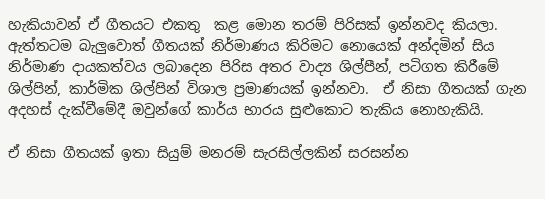හැකියාවන් ඒ ගීතයට එකතු  කළ මොන තරම් පිරිසක් ඉන්නවද කියලා. ඇත්තටම බැලුවොත් ගීතයක් නිර්මාණය කිරිමට නොයෙක් අන්දමින් සිය නිර්මාණ දායකත්වය ලබාදෙන පිරිස අතර වාද්‍ය ශිල්පීන්, පටිගත කිරීමේ ශිල්පින්, කාර්මික ශිල්පින් විශාල ප්‍රමාණයක් ඉන්නවා.  ඒ නිසා ගීතයක් ගැන අදහස් දැක්වීමේදී ඔවුන්ගේ කාර්ය භාරය සුළුකොට තැකිය නොහැකියි.

ඒ නිසා ගීතයක් ඉතා සියුම් මනරම් සැරසිල්ලකින් සරසන්න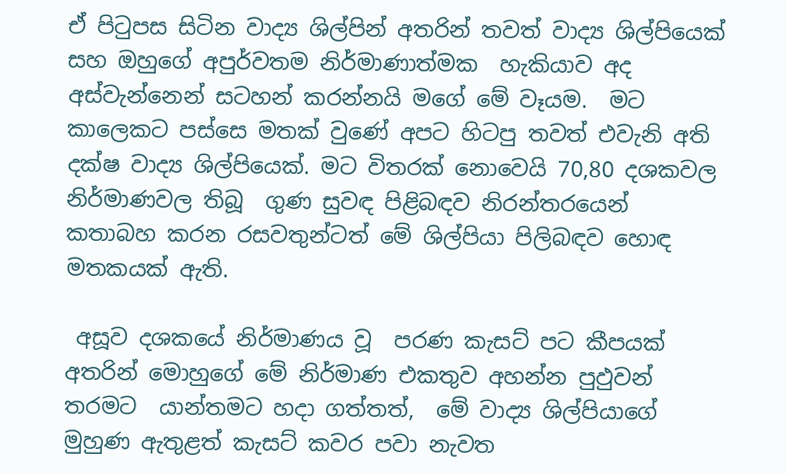ඒ පිටුපස සිටින වාද්‍ය ශිල්පින් අතරින් තවත් වාද්‍ය ශිල්පියෙක් සහ ඔහුගේ අපුර්වතම නිර්මාණාත්මක  හැකියාව අද අස්වැන්නෙන් සටහන් කරන්නයි මගේ මේ වෑයම.  මට කාලෙකට පස්සෙ මතක් වුණේ අපට හිටපු තවත් එවැනි අති දක්ෂ වාද්‍ය ශිල්පියෙක්. මට විතරක් නොවෙයි 70,80 දශකවල නිර්මාණවල තිබූ  ගුණ සුවඳ පිළිබඳව නිරන්තරයෙන් කතාබහ කරන රසවතුන්ටත් මේ ශිල්පියා පිලිබඳව හොඳ මතකයක් ඇති.

 අසූව දශකයේ නිර්මාණය වූ  පරණ කැසට් පට කීපයක් අතරින් මොහුගේ මේ නිර්මාණ එකතුව අහන්න පුඵුවන් තරමට  යාන්තමට හදා ගත්තත්,  මේ වාද්‍ය ශිල්පියාගේ මුහුණ ඇතුළත් කැසට් කවර පවා නැවත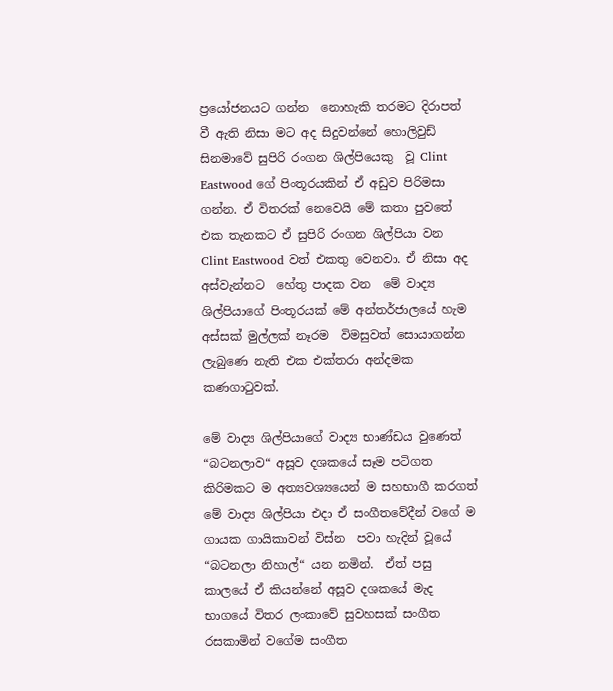ප්‍රයෝජනයට ගන්න  නොහැකි තරමට දිරාපත් වී ඇති නිසා මට අද සිදුවන්නේ හොලිවුඩ් සිනමාවේ සුපිරි රංගන ශිල්පියෙකු  වූ Clint Eastwood ගේ පිංතූරයකින් ඒ අඩුව පිරිමසා ගන්න. ඒ විතරක් නෙවෙයි මේ කතා පුවතේ එක තැනකට ඒ සුපිරි රංගන ශිල්පියා වන  Clint Eastwood වත් එකතු වෙනවා. ඒ නිසා අද අස්වැන්නට  හේතු පාදක වන  මේ වාද්‍ය ශිල්පියාගේ පිංතූරයක් මේ අන්තර්ජාලයේ හැම අස්සක් මුල්ලක් නෑරම  විමසුවත් සොයාගන්න ලැබුණෙ නැති එක එක්තරා අන්දමක කණගාටුවක්.

මේ වාද්‍ය ශිල්පියාගේ වාද්‍ය භාණ්ඩය වුණෙත් “බටනලාව“ අසූව දශකයේ සෑම පටිගත කිරිමකට ම අත්‍යවශ්‍යයෙන් ම සහභාගී කරගත් මේ වාද්‍ය ශිල්පියා එදා ඒ සංගීතවේදීන් වගේ ම ගායක ගායිකාවන් විස්න  පවා හැදින් වූයේ “බටනලා නිහාල්“ යන නමින්.  ඒත් පසු කාලයේ ඒ කියන්නේ අසූව දශකයේ මැද භාගයේ විතර ලංකාවේ සුවහසක් සංගීත රසකාමින් වගේම සංගීත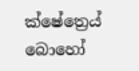ක්ෂේත්‍රෙය් බොහෝ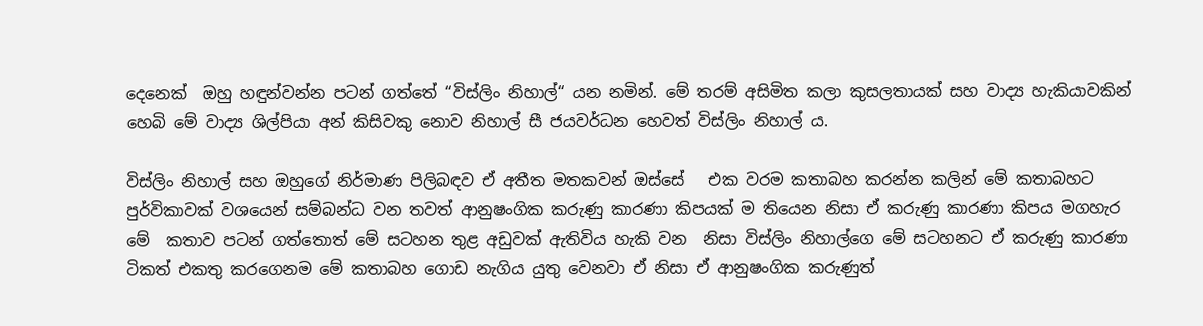දෙනෙක්  ඔහු හඳුන්වන්න පටන් ගත්තේ “විස්ලිං නිහාල්“ යන නමින්. මේ තරම් අසිමිත කලා කුසලතායක් සහ වාද්‍ය හැකියාවකින් හෙබි මේ වාද්‍ය ශිල්පියා අන් කිසිවකු නොව නිහාල් සී ජයවර්ධන හෙවත් විස්ලිං නිහාල් ය.

විස්ලිං නිහාල් සහ ඔහුගේ නිර්මාණ පිලිබඳව ඒ අතීත මතකවන් ඔස්සේ   එක වරම කතාබහ කරන්න කලින් මේ කතාබහට පුර්විකාවක් වශයෙන් සම්බන්ධ වන තවත් ආනුෂංගික කරුණු කාරණා කිපයක් ම තියෙන නිසා ඒ කරුණු කාරණා කිපය මගහැර මේ  කතාව පටන් ගත්තොත් මේ සටහන තුළ අඩුවක් ඇතිවිය හැකි වන  නිසා විස්ලිං නිහාල්ගෙ මේ සටහනට ඒ කරුණු කාරණා ටිකත් එකතු කරගෙනම මේ කතාබහ ගොඩ නැගිය යුතු වෙනවා ඒ නිසා ඒ ආනුෂංගික කරුණුත්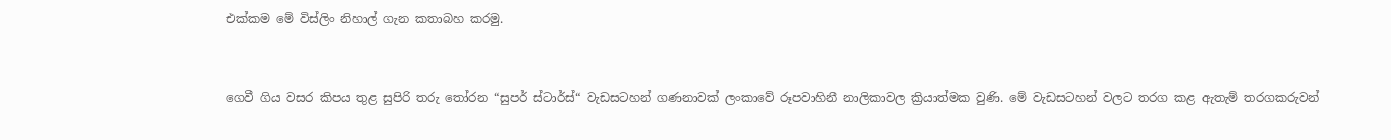එක්කම මේ විස්ලිං නිහාල් ගැන කතාබහ කරමු.


ගෙවී ගිය වසර කිපය තුළ සුපිරි තරු තෝරන “සුපර් ස්ටාර්ස්“ වැඩසටහන් ගණනාවක් ලංකාවේ රූපවාහිනී නාලිකාවල ක්‍රියාත්මක වුණි. මේ වැඩසටහන් වලට තරග කළ ඇතැම් තරගකරුවන්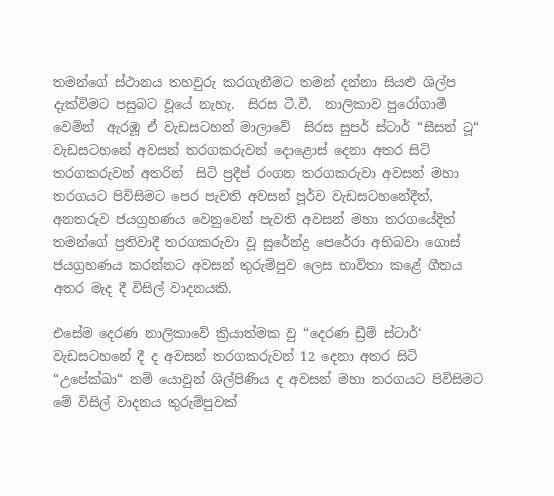තමන්ගේ ස්ථානය තහවුරු කරගැනීමට තමන් දන්නා සියළු ශිල්ප දැක්විමට පසුබට වූයේ නැහැ.  සිරස ටී.වී.  නාලිකාව පුරෝගාමී වෙමින්  ඇරඹූ ඒ වැඩසටහන් මාලාවේ  සිරස සුපර් ස්ටාර් “සීසන් ටූ“  වැඩසටහනේ අවසන් තරගකරුවන් දොළොස් දෙනා අතර සිටි තරගකරුවන් අතරින්  සිටි ප්‍රදීප් රංගන තරගකරුවා අවසන් මහා තරගයට පිවිසිමට පෙර පැවති අවසන් පූර්ව වැඩසටහනේදීත්, අනතරුව ජයග්‍රහණය වෙනුවෙන් පැවති අවසන් මහා තරගයේදිත් තමන්ගේ ප්‍රතිවාදී තරගකරුවා වූ සුරේන්ද්‍ර පෙරේරා අභිබවා ගොස් ජයග්‍රහණය කරන්නට අවසන් තුරුම්පුව ලෙස භාවිතා කළේ ගීතය අතර මැද දී විසිල් වාදනයකි.

එසේම දෙරණ නාලිකාවේ ක්‍රියාත්මක වු “දෙරණ ඩ්‍රීම් ස්ටාර්‘ වැඩසටහනේ දී ද අවසන් තරගකරුවන් 12 දෙනා අතර සිටි “උපේක්ඛා“ නම් යොවුන් ශිල්පිණිය ද අවසන් මහා තරගයට පිවිසිමට මේ විසිල් වාදනය තුරුම්පුවක්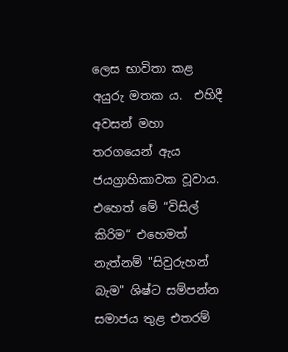ලෙස භාවිතා කළ අයුරු මතක ය.  එහිදී අවසන් මහා තරගයෙන් ඇය ජයග්‍රාහිකාවක වූවාය. එහෙත් මේ “විසිල් කිරිම“ එහෙමත් නැත්නම් "සිවුරුහන් බැම" ශිෂ්ට සම්පන්න සමාජය තුළ එතරම්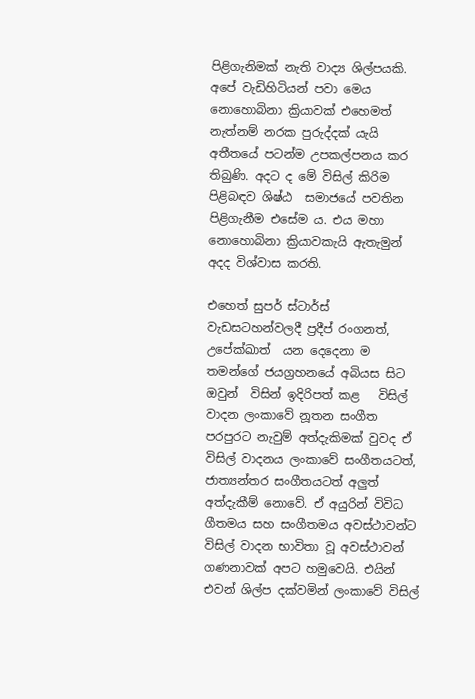පිළිගැනිමක් නැති වාද්‍ය ශිල්පයකි.  අපේ වැඩිහිටියන් පවා මෙය නොහොබිනා ක්‍රියාවක් එහෙමත් නැත්නම් නරක පුරුද්දක් යැයි අතීතයේ පටන්ම උපකල්පනය කර තිබුණි. අදට ද මේ විසිල් කිරිම පිළිබඳව ශිෂ්ඨ  සමාජයේ පවතින පිළිගැනීම එසේම ය. එය මහා නොහොබිනා ක්‍රියාවකැයි ඇතැමුන් අදද විශ්වාස කරති.

එහෙත් සුපර් ස්ටාර්ස් වැඩසටහන්වලදී ප්‍රදීප් රංගනත්, උපේක්ඛාත්  යන දෙදෙනා ම තමන්ගේ ජයග්‍රහනයේ අබියස සිට ඔවුන්  විසින් ඉදිරිපත් කළ   විසිල් වාදන ලංකාවේ නූතන සංගීත පරපුරට නැවුම් අත්දැකිමක් වුවද ඒ විසිල් වාදනය ලංකාවේ සංගීතයටත්, ජාත්‍යන්තර සංගීතයටත් අලුත් අත්දැකීම් නොවේ. ඒ අයුරින් විවිධ ගීතමය සහ සංගීතමය අවස්ථාවන්ට විසිල් වාදන භාවිතා වූ අවස්ථාවන් ගණනාවක් අපට හමුවෙයි. එයින් එවන් ශිල්ප දක්වමින් ලංකාවේ විසිල්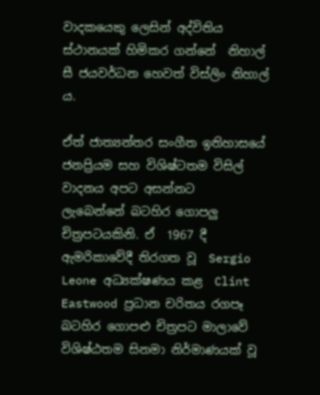වාදකයෙකු ලෙසින් අද්විතිය ස්ථානයක් හිමිකර ගන්නේ  නිහාල් සී ජයවර්ධන හෙවත් විස්ලිං නිහාල් ය.

ඒත් ජාත්‍යන්තර සංගීත ඉතිහාසයේ ජනප්‍රියම සහ විශිෂ්ටතම විසිල් වාදනය අපට අසන්නට  ලැබෙන්නේ බටහිර ගොපලු චිත්‍රපටයකිනි. ඒ  1967 දී ඇමරිකාවේදී තිරගත වූ  Sergio Leone අධ්‍යක්ෂණය කළ  Clint Eastwood ප්‍රධාන චරිතය රගපෑ බටහිර ගොපළු චිත්‍රපට මාලාවේ විශිෂ්ඨතම සිනමා නිර්මාණයක් වූ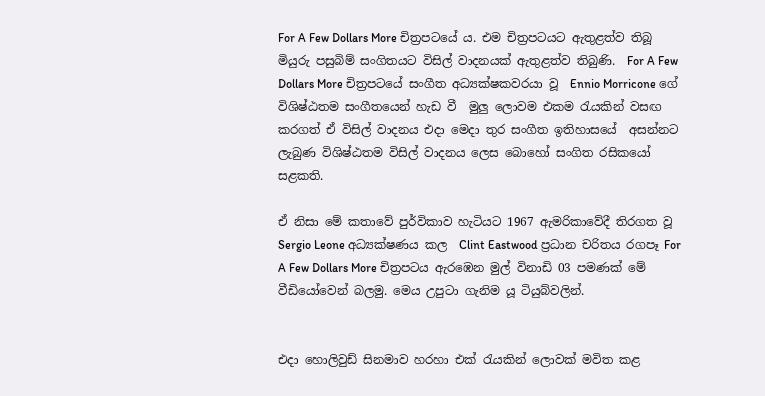For A Few Dollars More චිත්‍රපටයේ ය. එම චිත්‍රපටයට ඇතුළත්ව තිබූ මියුරු පසුබිම් සංගිතයට විසිල් වාදනයක් ඇතුළත්ව තිබුණි.  For A Few Dollars More චිත්‍රපටයේ සංගීත අධ්‍යක්ෂකවරයා වූ  Ennio Morricone ගේ විශිෂ්ඨතම සංගීතයෙන් හැඩ වී  මුලු ලොවම එකම රැයකින් වසඟ කරගත් ඒ විසිල් වාදනය එදා මෙදා තුර සංගීත ඉතිහාසයේ  අසන්නට ලැබුණ විශිෂ්ඨතම විසිල් වාදනය ලෙස බොහෝ සංගිත රසිකයෝ සළකති.

ඒ නිසා මේ කතාවේ පුර්විකාව හැටියට 1967 ඇමරිකාවේදී තිරගත වූ  Sergio Leone අධ්‍යක්ෂණය කල  Clint Eastwood ප්‍රධාන චරිතය රගපෑ For A Few Dollars More චිත්‍රපටය ඇරඹෙන මුල් විනාඩි 03 පමණක් මේ වීඩියෝවෙන් බලමු. මෙය උපුටා ගැනිම යූ ටියුබ්වලින්.


එදා හොලිවුඩ් සිනමාව හරහා එක් රැයකින් ලොවක් මවිත කළ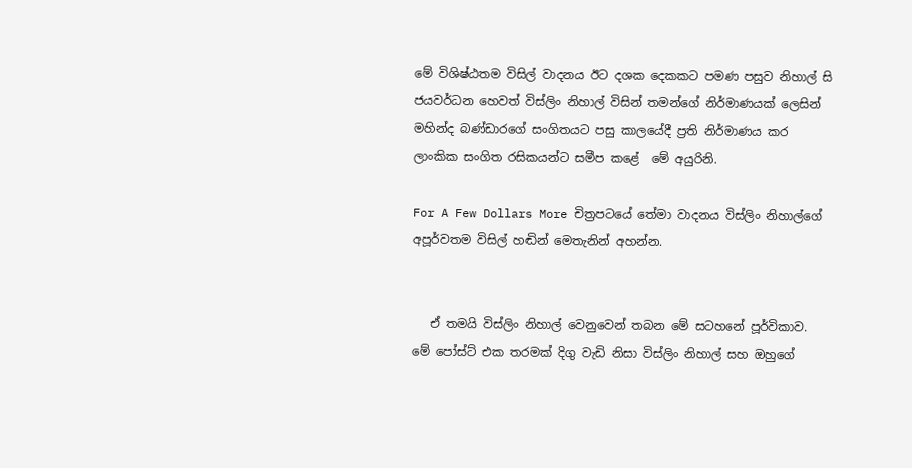මේ විශිෂ්ඨතම විසිල් වාදනය ඊට දශක දෙකකට පමණ පසුව නිහාල් සි ජයවර්ධන හෙවත් විස්ලිං නිහාල් විසින් තමන්ගේ නිර්මාණයක් ලෙසින් මහින්ද බණ්ඩාරගේ සංගිතයට පසු කාලයේදී ප්‍රති නිර්මාණය කර ලාංකික සංගිත රසිකයන්ට සමීප කළේ  ‍මේ අයුරිනි.

For A Few Dollars More චිත්‍රපටයේ තේමා වාදනය විස්ලිං නිහාල්ගේ අපූර්වතම විසිල් හඬින් මෙතැනින් අහන්න.


   ඒ තමයි විස්ලිං නිහාල් වෙනුවෙන් තබන මේ සටහනේ පූර්විකාව.  මේ පෝස්ට් එක තරමක් දිගු වැඩි නිසා විස්ලිං නිහාල් සහ ඔහුගේ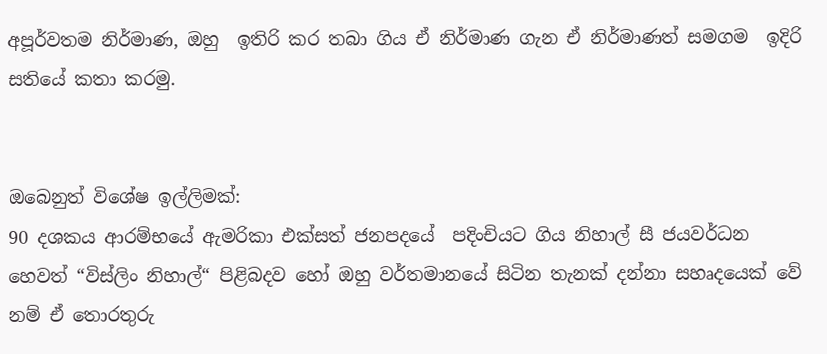අපූර්වතම නිර්මාණ, ඔහු  ඉතිරි කර තබා ගිය ඒ නිර්මාණ ගැන ඒ නිර්මාණත් සමගම  ඉදිරි සතියේ කතා කරමු.


ඔබෙනුත් විශේෂ ඉල්ලිමක්:
90 දශකය ආරම්භයේ ඇමරිකා එක්සත් ජනපදයේ  පදිංචියට ගිය නිහාල් සී ජයවර්ධන හෙවත් “විස්ලිං නිහාල්“ පිළිබදව හෝ ඔහු වර්තමානයේ සිටින තැනක් දන්නා සහෘදයෙක් වේ නම් ඒ තොරතුරු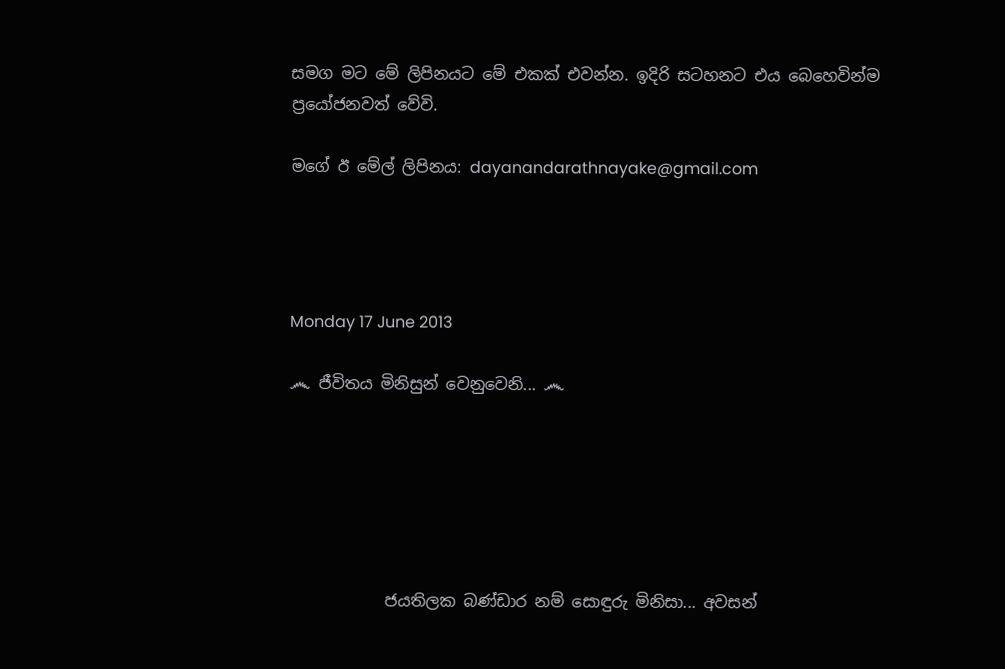සමග මට මේ ලිපිනයට මේ එකක් එවන්න. ඉදිරි සටහනට එය බෙහෙවින්ම ප්‍රයෝජනවත් වේවි.

මගේ ඊ මේල් ලිපිනය: dayanandarathnayake@gmail.com




Monday 17 June 2013

෴ ජීවිතය මිනිසුන් වෙනුවෙනි... ෴






            ජයතිලක බණ්ඩාර නම් සොඳුරු මිනිසා... අවසන්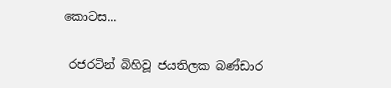කොටස...

 රජරටින් බිහිවූ ජයතිලක බණ්ඩාර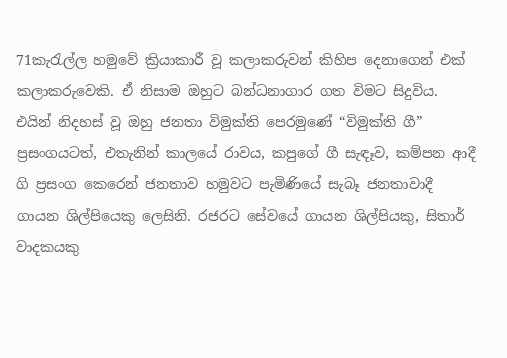71කැරැල්ල හමුවේ ක්‍රියාකාරී වූ කලාකරුවන් කිහිප දෙනාගෙන් එක් කලාකරුවෙකි. ඒ නිසාම ඔහුට බන්ධනාගාර ගත විමට සිදුවිය. එයින් නිදහස් වූ ඔහු ජනතා විමුක්ති පෙරමුණේ “විමුක්ති ගී” ප්‍රසංගයටත්, එතැනින් කාලයේ රාවය, කපුගේ ගී සැඳෑව, කම්පන ආදී ගි ප්‍රසංග කෙරෙන් ජනතාව හමුවට පැමිණියේ සැබෑ ජනතාවාදී ගායන ශිල්පියෙකු ලෙසිනි. රජරට සේවයේ ගායන ශිල්පියකු, සිතාර් වාදකයකු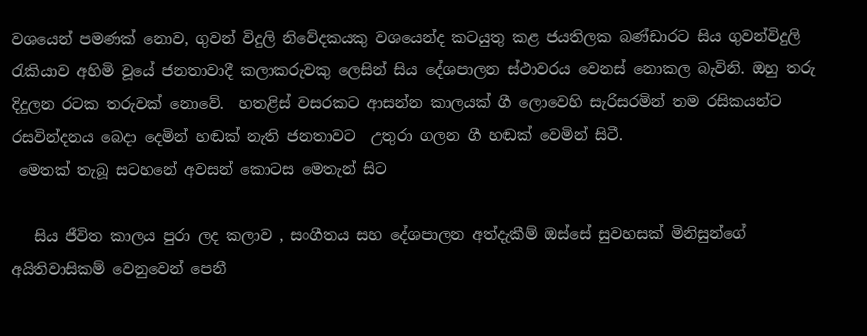වශයෙන් පමණක් නොව, ගුවන් විදුලි නිවේදකයකු වශයෙන්ද කටයුතු කළ ජයතිලක බණ්ඩාරට සිය ගුවන්විදුලි රැකියාව අහිමි වූයේ ජනතාවාදී කලාකරුවකු ලෙසින් සිය දේශපාලන ස්ථාවරය වෙනස් නොකල බැවිනි. ඔහු තරු දිදුලන රටක තරුවක් නොවේ.  හතළිස් වසරකට ආසන්න කාලයක් ගී ලොවෙහි සැරිසරමින් තම රසිකයන්ට රසවින්දනය බෙදා දෙමින් හඬක් නැති ජනතාවට  උතුරා ගලන ගී හඬක් වෙමින් සිටී.
 මෙතක් තැබූ සටහනේ අවසන් කොටස මෙතැන් සිට

   සිය ජීවිත කාලය පුරා ලද කලාව , සංගීතය සහ දේශපාලන අත්දැකීම් ඔස්සේ සුවහසක් මිනිසුන්ගේ අයිතිවාසිකම් වෙනුවෙන් පෙනී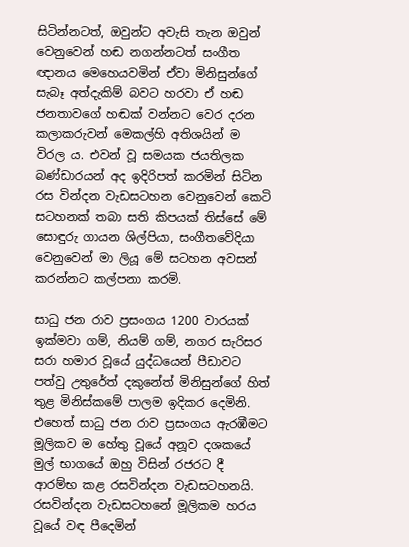සිටින්නටත්, ඔවුන්ට අවැසි තැන ඔවුන් වෙනුවෙන් හඬ නගන්නටත් සංගීත ඥානය මෙහෙයවමින් ඒවා මිනිසුන්ගේ සැබෑ අත්දැකිම් බවට හරවා ඒ හඬ  ජනතාවගේ හඬක් වන්නට වෙර දරන කලාකරුවන් මෙකල්හි අතිශයින් ම විරල ය. එවන් වූ සමයක ජයතිලක බණ්ඩාරයන් අද ඉදිරිපත් කරමින් සිටින රස වින්දන වැඩසටහන වෙනුවෙන් කෙටි සටහනක් තබා සති කිපයක් තිස්සේ මේ සොඳුරු ගායන ශිල්පියා, සංගීතවේදියා වෙනුවෙන් මා ලියූ මේ සටහන අවසන් කරන්නට කල්පනා කරමි.

සාධු ජන රාව ප්‍රසංගය 1200 වාරයක් ඉක්මවා ගම්, නියම් ගම්, නගර සැරිසර සරා හමාර වූයේ යුද්ධයෙන් පීඩාවට පත්වු උතුරේත් දකුනේත් මිනිසුන්ගේ හිත් තුළ මිනිස්කමේ පාලම ඉදිකර දෙමිනි.  එහෙත් සාධු ජන රාව ප්‍රසංගය ඇරඹීමට මූලිකව ම හේතු වූයේ අනූව දශකයේ මුල් භාගයේ ඔහු විසින් රජරට දී ආරම්භ කළ රසවින්දන වැඩසටහනයි. රසවින්දන වැඩසටහනේ මූලිකම හරය වූයේ වඳ පීදෙමින්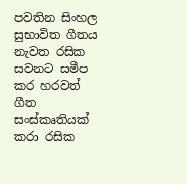පවතින සිංහල සුභාවිත ගීතය නැවත රසික සවනට සමීප කර හරවත් ගීත සංස්කෘතියක් කරා රසික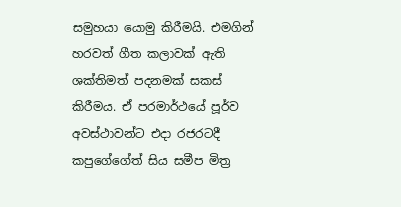සමුහයා යොමු කිරීමයි. එමගින් හරවත් ගීත කලාවක් ඇති ශක්තිමත් පදනමක් සකස් කිරීමය. ඒ පරමාර්ථයේ පූර්ව අවස්ථාවන්ට එදා රජරටදී කපුගේගේත් සිය සමීප මිත්‍ර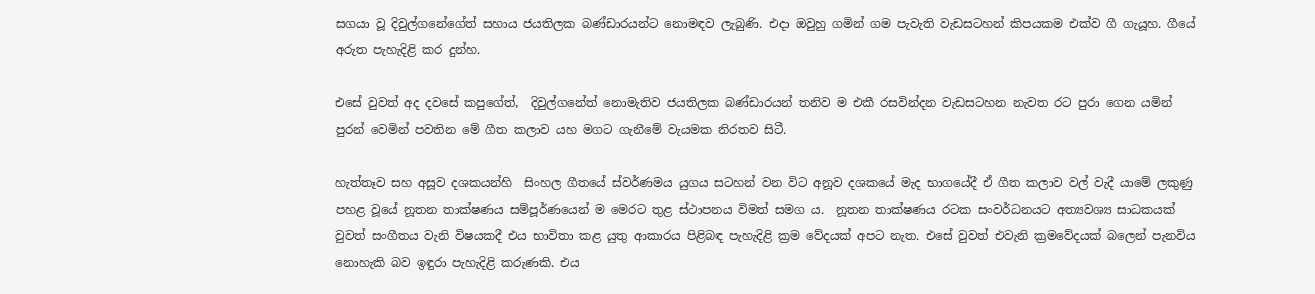සගයා වූ දිවුල්ගනේගේත් සහාය ජයතිලක බණ්ඩාරයන්ට නොමඳව ලැබුණි. එදා ඔවුහු ගමින් ගම පැවැති වැඩසටහන් කිපයකම එක්ව ගී ගැයූහ. ගීයේ අරුත පැහැදිළි කර දුන්හ.

එසේ වුවත් අද දවසේ කපුගේත්,  දිවුල්ගනේත් නොමැතිව ජයතිලක බණ්ඩාරයන් තනිව ම එකී රසවින්දන වැඩසටහන නැවත රට පුරා ගෙන යමින් පුරන් වෙමින් පවතින මේ ගීත කලාව යහ මගට ගැනීමේ වැයමක නිරතව සිටී.

හැත්තෑව සහ අසූව දශකයන්හි  සිංහල ගීතයේ ස්වර්ණමය යුගය සටහන් වන විට අනූව දශකයේ මැද භාගයේදී ඒ ගීත කලාව වල් වැදී යාමේ ලකුණු පහළ වූයේ නූතන තාක්ෂණය සම්පූර්ණයෙන් ම මෙරට තුළ ස්ථාපනය විමත් සමග ය.  නූතන තාක්ෂණය රටක සංවර්ධනයට අත්‍යවශ්‍ය සාධකයක් වුවත් සංගීතය වැනි විෂයකදී එය භාවිතා කළ යුතු ආකාරය පිළිබඳ පැහැදිළි ක්‍රම වේදයක් අපට නැත. එසේ වුවත් එවැනි ක්‍රමවේදයක් බලෙන් පැනවිය නොහැකි බව ඉඳුරා පැහැදිළි කරුණකි. එය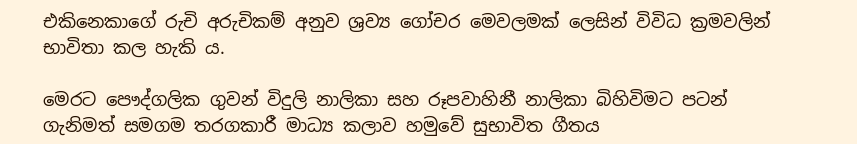එකිනෙකාගේ රුචි අරුචිකම් අනුව ශ්‍රව්‍ය ගෝචර මෙවලමක් ලෙසින් විවිධ ක්‍රමවලින් භාවිතා කල හැකි ය.

මෙරට පෞද්ගලික ගුවන් විදුලි නාලිකා සහ රූපවාහිනී නාලිකා බිහිවිමට පටන් ගැනිමත් සමගම තරගකාරී මාධ්‍ය කලාව හමුවේ සුභාවිත ගීතය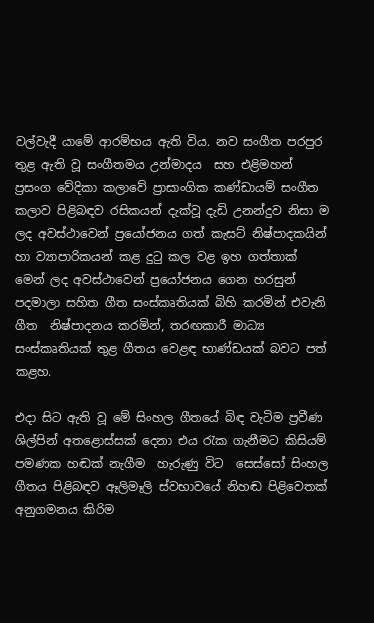වල්වැදී යාමේ ආරම්භය ඇති විය. නව සංගීත පරපුර තුළ ඇති වූ සංගීතමය උන්මාදය  සහ එළිමහන් ප්‍රසංග වේදිකා කලාවේ ප්‍රාසාංගික කණ්ඩායම් සංගීත කලාව පිළිබඳව රසිකයන් දැක්වූ දැඩි උනන්දුව නිසා ම ලද අවස්ථාවෙන් ප්‍රයෝජනය ගත් කැසට් නිෂ්පාදකයින් හා ව්‍යාපාරිකයන් කළ දුටු කල වළ ඉහ ගත්තාක් මෙන් ලද අවස්ථාවෙන් ප්‍රයෝජනය ගෙන හරසුන් පදමාලා සහිත ගීත සංස්කෘතියක් බිහි කරමින් එවැනි ගීත  නිෂ්පාදනය කරමින්, තරඟකාරී මාධ්‍ය සංස්කෘතියක් තුළ ගීතය වෙළඳ භාණ්ඩයක් බවට පත් කළහ.

එදා සිට ඇති වූ මේ සිංහල ගීතයේ බිඳ වැටිම ප්‍රවීණ ශිල්පින් අතළොස්සක් දෙනා එය රැක ගැනීමට කිසියම් පමණක හඬක් නැගීම  හැරුණු විට  සෙස්සෝ සිංහල ගීතය පිළිබඳව ඈලිමෑලි ස්වභාවයේ නිහඬ පිළිවෙතක් අනුගමනය කිරිම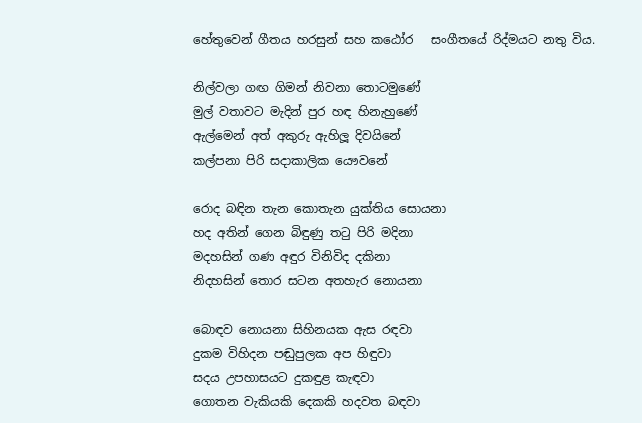හේතුවෙන් ගීතය හරසුන් සහ කඨෝර   සංගීතයේ රිද්මයට නතු විය.

නිල්වලා ගඟ ගිමන් නිවනා තොටමුණේ
මුල් වතාවට මැදින් පුර හඳ හිනැහුණේ
ඇල්මෙන් අත් අකුරු ඇහිලූ දිවයිනේ
කල්පනා පිරි සදාකාලික යෞවනේ

රොද බඳින තැන කොතැන යුක්තිය සොයනා
හද අතින් ගෙන බිඳුණු තටු පිරි මදිනා
මදහසින් ගණ අඳුර විනිවිද දකිනා
නිදහසින් තොර සටන අතහැර නොයනා

බොඳව නොයනා සිහිනයක ඇස රඳවා
දුකම විහිදන පඬුපුලක අප හිඳුවා
සදය උපහාසයට දුකඳුළ කැඳවා
ගොතන වැකියකි දෙකකි හදවත බඳවා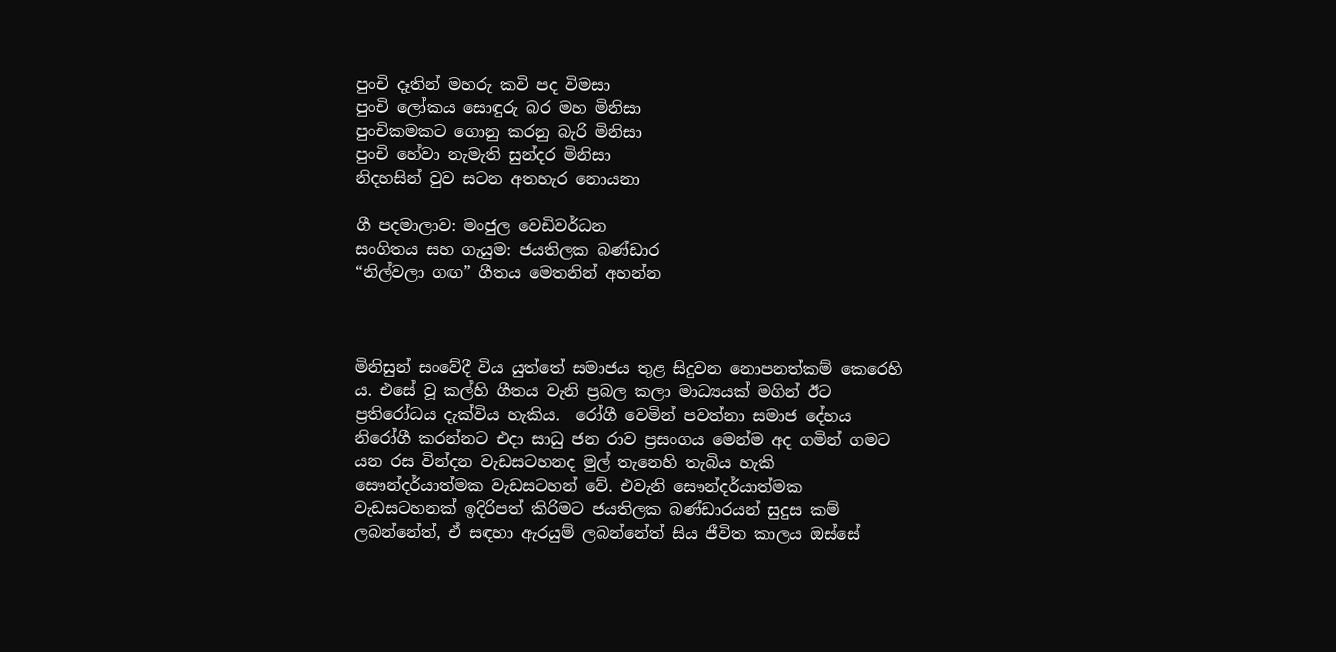පුංචි දෑතින් මහරු කවි පද විමසා
පුංචි ලෝකය සොඳුරු බර මහ මිනිසා
පුංචිකමකට ගොනු කරනු බැරි මිනිසා
පුංචි හේවා නැමැති සුන්දර මිනිසා
නිදහසින් වුව සටන අතහැර නොයනා

ගී පදමාලාව: මංජුල වෙඩිවර්ධන
සංගිතය සහ ගැයුම: ජයතිලක බණ්ඩාර
“නිල්වලා ගඟ” ගීතය මෙතනින් අහන්න



මිනිසුන් සංවේදී විය යුත්තේ සමාජය තුළ සිදුවන නොපනත්කම් කෙරෙහි ය. එසේ වූ කල්හි ගීතය වැනි ප්‍රබල කලා මාධ්‍යයක් මගින් ඊට ප්‍රතිරෝධය දැක්විය හැකිය.  රෝගී වෙමින් පවත්නා සමාජ දේහය නිරෝගී කරන්නට එදා සාධු ජන රාව ප්‍රසංගය මෙන්ම අද ගමින් ගමට යන රස වින්දන වැඩසටහනද මුල් තැනෙහි තැබිය හැකි සෞන්දර්යාත්මක වැඩසටහන් වේ. එවැනි සෞන්දර්යාත්මක වැඩසටහනක් ඉදිරිපත් කිරිමට ජයතිලක බණ්ඩාරයන් සුදුස කම් ලබන්නේත්, ඒ සඳහා ඇරයුම් ලබන්නේත් සිය ජීවිත කාලය ඔස්සේ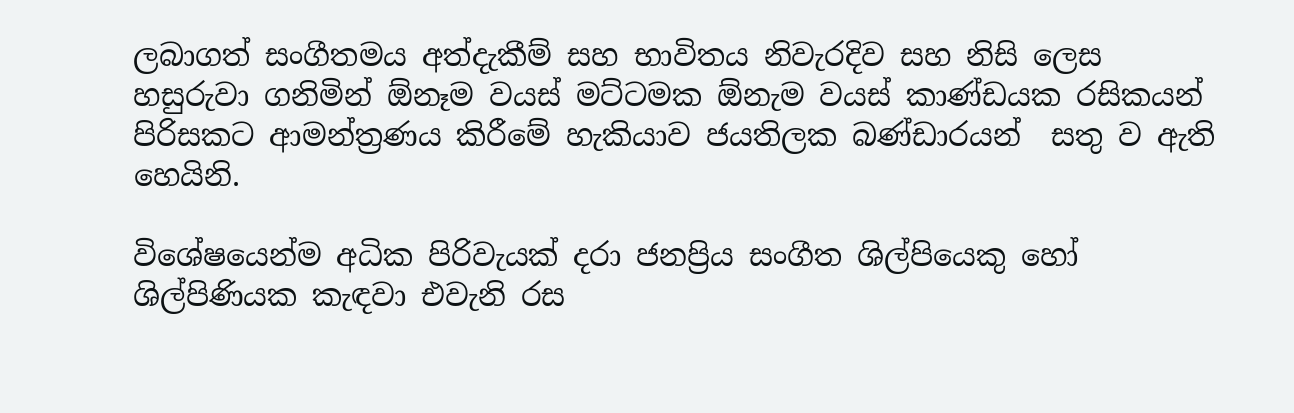ලබාගත් සංගීතමය අත්දැකීම් සහ භාවිතය නිවැරදිව සහ නිසි ලෙස හසුරුවා ගනිමින් ඕනෑම වයස් මට්ටමක ඕනැම වයස් කාණ්ඩයක රසිකයන් පිරිසකට ආමන්ත්‍රණය කිරීමේ හැකියාව ජයතිලක බණ්ඩාරයන්  සතු ව ඇති හෙයිනි.

විශේෂයෙන්ම අධික පිරිවැයක් දරා ජනප්‍රිය සංගීත ශිල්පියෙකු හෝ ශිල්පිණියක කැඳවා එවැනි රස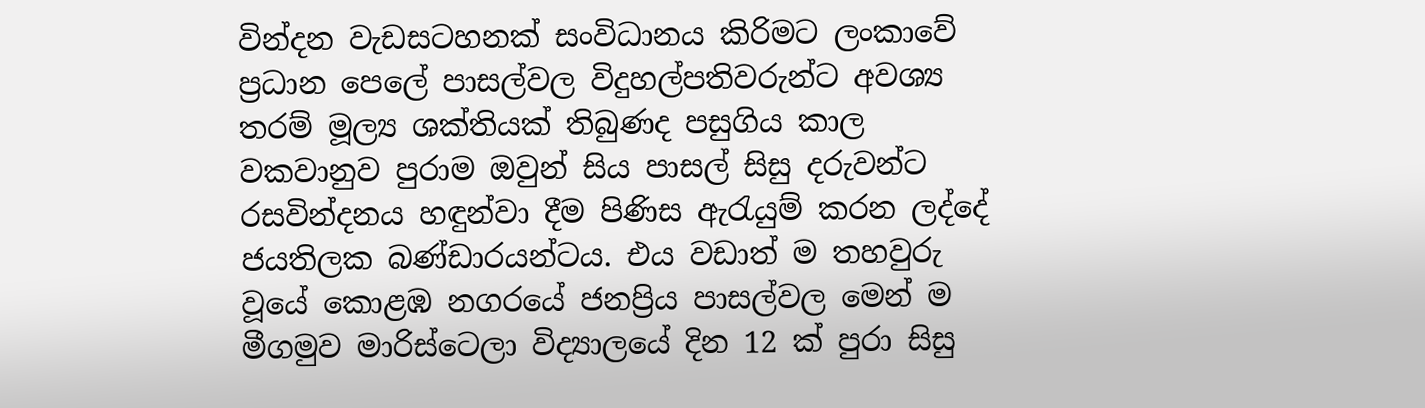වින්දන වැඩසටහනක් සංවිධානය කිරිමට ලංකාවේ ප්‍රධාන පෙලේ පාසල්වල විදුහල්පතිවරුන්ට අවශ්‍ය තරම් මූල්‍ය ශක්තියක් තිබුණද පසුගිය කාල වකවානුව පුරාම ඔවුන් සිය පාසල් සිසු දරුවන්ට රසවින්දනය හඳුන්වා දීම පිණිස ඇරැයුම් කරන ලද්දේ ජයතිලක බණ්ඩාරයන්ටය. එය වඩාත් ම තහවුරු වූයේ කොළඹ නගරයේ ජනප්‍රිය පාසල්වල මෙන් ම මීගමුව මාරිස්ටෙලා විද්‍යාලයේ දින 12 ක් පුරා සිසු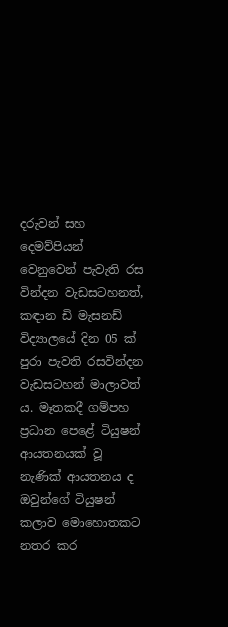දරුවන් සහ දෙමව්පියන් වෙනුවෙන් පැවැති රස වින්දන වැඩසටහනත්, කඳාන ඩි මැසනඩ් විද්‍යාලයේ දින 05 ක් පුරා පැවති රසවින්දන වැඩසටහන් මාලාවත් ය. මෑතකදී ගම්පහ ප්‍රධාන පෙළේ ටියුෂන් ආයතනයක් වූ නැණික් ආයතනය ද ඔවුන්ගේ ටියුෂන් කලාව මොහොතකට නතර කර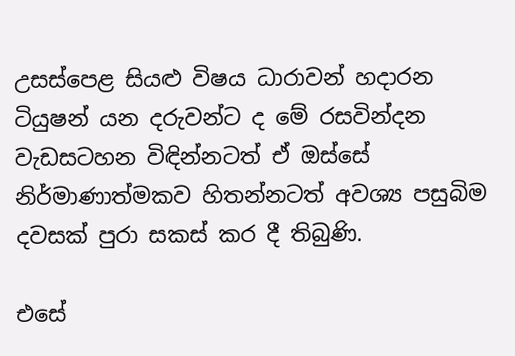උසස්පෙළ සියළු විෂය ධාරාවන් හදාරන ටියුෂන් යන දරුවන්ට ද මේ රසවින්දන වැඩසටහන විඳින්නටත් ඒ ඔස්සේ නිර්මාණාත්මකව හිතන්නටත් අවශ්‍ය පසුබිම දවසක් පුරා සකස් කර දී තිබුණි.

එසේ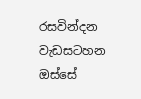රසවින්දන වැඩසටහන ඔස්සේ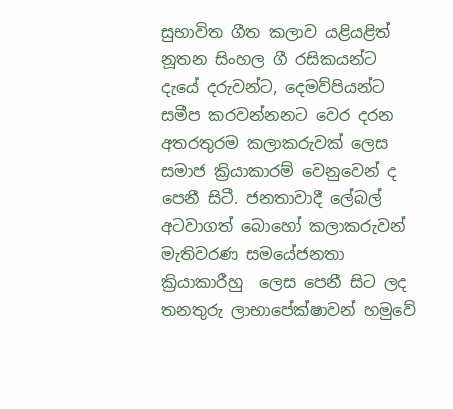සුභාවිත ගීත කලාව යළියළිත්  නූතන සිංහල ගී රසිකයන්ට දැයේ දරුවන්ට, දෙමව්පියන්ට සමීප කරවන්නනට වෙර දරන අතරතුරම කලාකරුවක් ලෙස සමාජ ක්‍රියාකාරම් වෙනුවෙන් ද පෙනී සිටී. ජනතාවාදී ලේබල් අටවාගත් බොහෝ කලාකරුවන් මැතිවරණ සමයේජනතා ක්‍රියාකාරීහු  ලෙස පෙනී සිට ලද තනතුරු ලාභාපේක්ෂාවන් හමුවේ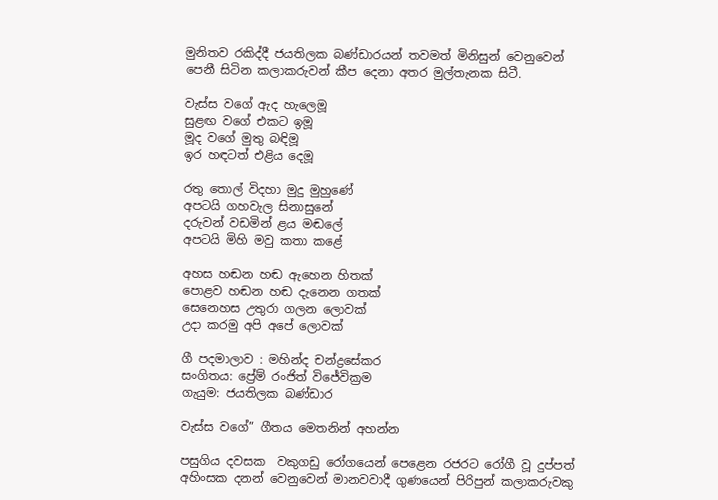මුනිතව රකිද්දී ජයතිලක බණ්ඩාරයන් තවමත් මිනිසුන් වෙනුවෙන් පෙනී සිටින කලාකරුවන් කීප දෙනා අතර මුල්තැනක සිටී.

වැස්ස වගේ ඇද හැලෙමූ
සුළඟ වගේ එකට ඉමූ
මූද වගේ මුතු බඳිමූ
ඉර හඳටත් එළිය දෙමූ

රතු තොල් විදහා මුදු මුහුණේ
අපටයි ගහවැල සිනාසුනේ
දරුවන් වඩමින් ළය මඬලේ
අපටයි මිහි මවු කතා කළේ

අහස හඬන හඬ ඇහෙන හිතක්
පොළව හඬන හඬ දැනෙන ගතක්
සෙනෙහස උතුරා ගලන ලොවක්
උදා කරමු අපි අපේ ලොවක්

ගී පදමාලාව : මහින්ද චන්ද්‍රසේකර
සංගිතය: ප්‍රේම් රංජිත් විජේවික්‍රම
ගැයුම: ජයතිලක බණ්ඩාර

වැස්ස වගේ” ගීතය මෙතනින් අහන්න

පසුගිය දවසක  වකුගඩු රෝගයෙන් පෙළෙන රජරට රෝගී වූ දුප්පත් අහිංසක දනන් වෙනුවෙන් මානවවාදී ගුණයෙන් පිරිපුන් කලාකරුවකු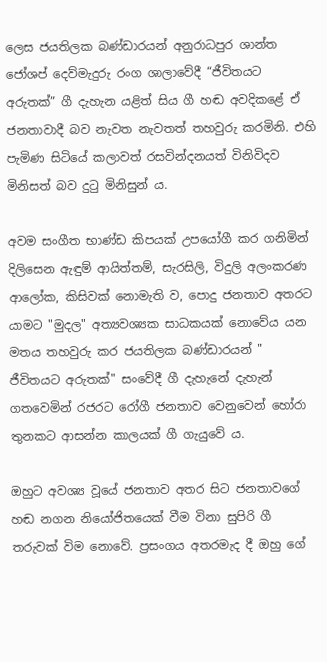ලෙස ජයතිලක බණ්ඩාරයන් අනුරාධපුර ශාන්ත ජෝශප් දෙව්මැදුරු රංග ශාලාවේදී “ජීවිතයට අරුතක්” ගී දැහැන යළිත් සිය ගී හඬ අවදිකළේ ඒ ජනතාවාදී බව නැවත නැවතත් තහවුරු කරමිනි. එහි පැමිණ සිටියේ කලාවත් රසවින්දනයත් විනිවිදව මිනිසත් බව දුටු මිනිසුන් ය.

අවම සංගීත භාණ්ඩ කිපයක් උපයෝගී කර ගනිමින් දිලිසෙන ඇඳුම් ආයිත්තම්, සැරසිලි, විදුලි අලංකරණ ආලෝක, කිසිවක් නොමැති ව, පොදු ජනතාව අතරට යාමට "මුදල" අත්‍යවශ්‍යක සාධකයක් නොවේය යන මතය තහවුරු කර ජයතිලක බණ්ඩාරයන් " ජීවිතයට අරුතක්" සංවේදී ගී දැහැනේ දැහැන් ගතවෙමින් රජරට රෝගී ජනතාව වෙනුවෙන් හෝරා තුනකට ආසන්න කාලයක් ගී ගැයුවේ ය.

ඔහුට අවශ්‍ය වූයේ ජනතාව අතර සිට ජනතාවගේ හඬ නගන නියෝජිතයෙක් වීම විනා සුපිරි ගී තරුවක් විම නොවේ. ප්‍රසංගය අතරමැද දී ඔහු ගේ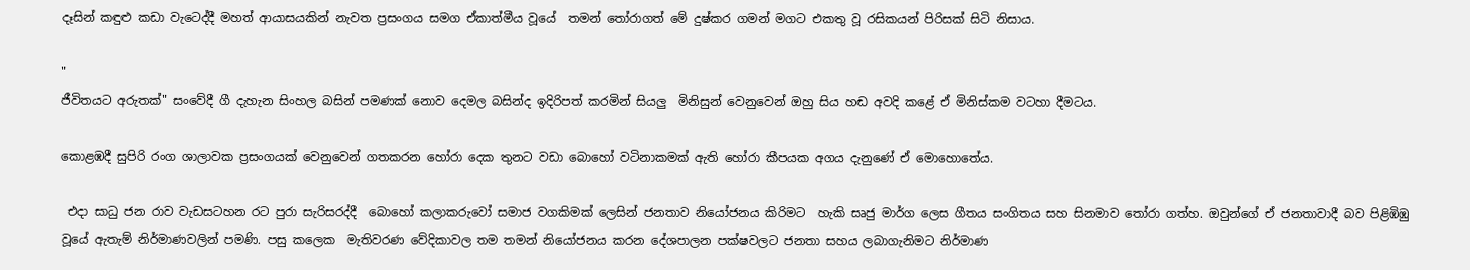දෑසින් කඳුළු කඩා වැටෙද්දී මහත් ආයාසයකින් නැවත ප්‍රසංගය සමග ඒකාත්මීය වූයේ  තමන් තෝරාගත් මේ දුෂ්කර ගමන් මගට එකතු වූ රසිකයන් පිරිසක් සිටි නිසාය.

"
ජීවිතයට අරුතක්" සංවේදී ගී දැහැන ‍සිංහල බසින් පමණක් නොව දෙමල බසින්ද ඉදිරිපත් කරමින් සියලු  මිනිසුන් වෙනුවෙන් ඔහු සිය හඬ අවදි කළේ ඒ මිනිස්කම වටහා දීමටය.

කොළඹදී සුපිරි රංග ශාලාවක ප්‍රසංගයක් වෙනුවෙන් ගතකරන හෝරා දෙක තුනට වඩා බොහෝ වටිනාකමක් ඇති හෝරා කීපයක අගය දැනුණේ ඒ මොහොතේය.

 එදා සාධු ජන රාව වැඩසටහන රට පුරා සැරිසරද්දී  බොහෝ කලාකරුවෝ සමාජ වගකිමක් ලෙසින් ජනතාව නියෝජනය කිරිමට  හැකි සෘජු මාර්ග ලෙස ගීතය සංගිතය සහ සිනමාව තෝරා ගත්හ. ඔවුන්ගේ ඒ ජනතාවාදී බව පිළිඹිඹු වූයේ ඇතැම් නිර්මාණවලින් පමණි. පසු කලෙක  මැතිවරණ වේදිකාවල තම තමන් නියෝජනය කරන දේශපාලන පක්ෂවලට ජනතා සහය ලබාගැනිමට නිර්මාණ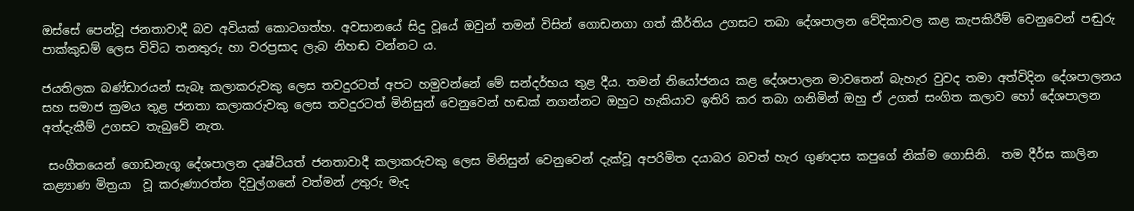ඔස්සේ පෙන්වූ ජනතාවාදී බව අවියක් කොටගත්හ. අවසානයේ සිදු වූයේ ඔවුන් තමන් ‍විසින් ගොඩනගා ගත් කීර්තිය උගසට තබා දේශපාලන වේදිකාවල කළ කැපකිරීම් වෙනුවෙන් පඬුරු පාක්කුඩම් ලෙස විවිධ තනතුරු හා වරප්‍රසාද ලැබ නිහඬ වන්නට ය.

ජයතිලක බණ්ඩාරයන් සැබෑ කලාකරුවකු ලෙස තවදුරටත් අපට හමුවන්නේ මේ සන්දර්භය තුළ දීය. තමන් නියෝජනය කළ දේශපාලන මාවතෙන් බැහැර වුවද තමා අත්විදින දේශපාලනය සහ සමාජ ක්‍රමය තුළ ජනතා කලාකරුවකු ලෙස තවදුරටත් මිනිසුන් වෙනුවෙන් හඬක් නගන්නට ඔහුට හැකියාව ඉතිරි කර තබා ගනිමින් ඔහු ඒ උගත් සංගිත කලාව හෝ දේශපාලන අත්දැකීම් උගසට තැබුවේ නැත.

 සංගීතයෙන් ගොඩනැගූ දේශපාලන දෘෂ්ටියත් ජනතාවාදී කලාකරුවකු ලෙස මිනිසුන් වෙනුවෙන් දැක්වූ අපරිමිත දයාබර බවත් හැර ගුණදාස කපුගේ නික්ම ගොසිනි.  තම දීර්ඝ කාලින කළ්‍යාණ මිත්‍රයා  වූ කරුණාරත්න දිවුල්ගනේ වත්මන් උතුරු මැද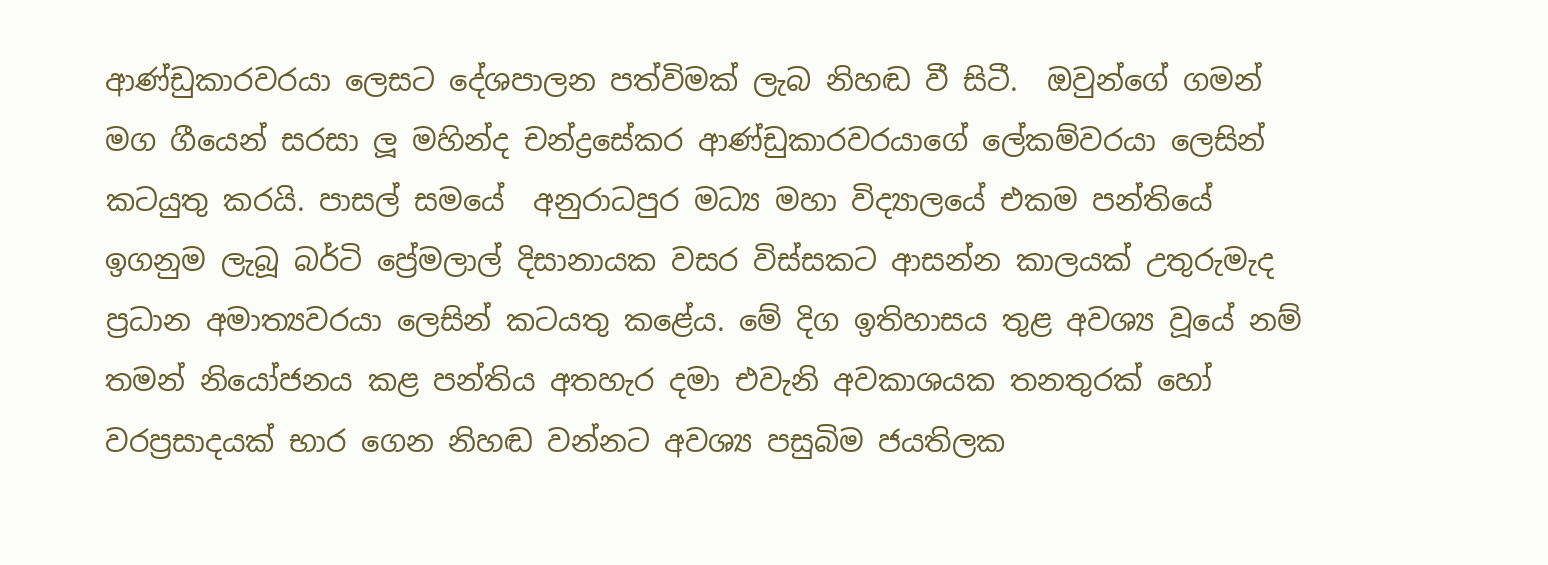ආණ්ඩුකාරවරයා ලෙසට දේශපාලන පත්විමක් ලැබ නිහඬ වී සිටී.  ඔවුන්ගේ ගමන් මග ගීයෙන් සරසා ලූ මහින්ද චන්ද්‍රසේකර ආණ්ඩුකාරවරයාගේ ලේකම්වරයා ලෙසින් කටයුතු කරයි. පාසල් සමයේ  අනුරාධපුර මධ්‍ය මහා විද්‍යාලයේ එකම පන්තියේ ඉගනුම ලැබූ බර්ටි ප්‍රේමලාල් දිසානායක වසර විස්සකට ආසන්න කාලයක් උතුරුමැද ප්‍රධාන අමාත්‍යවරයා ලෙසින් කටයතු කළේය. මේ දිග ඉතිහාසය තුළ අවශ්‍ය වූයේ නම් තමන් නියෝජනය කළ පන්තිය අතහැර දමා එවැනි අවකාශයක තනතුරක් හෝ වරප්‍රසාදයක් භාර ගෙන නිහඬ වන්නට අවශ්‍ය පසුබිම ජයතිලක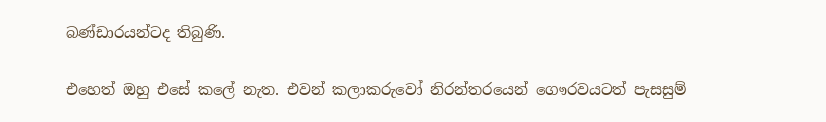බණ්ඩාරයන්ටද තිබුණි.

එහෙත් ඔහු එසේ කලේ නැත. එවන් කලාකරුවෝ නිරන්තරයෙන් ගෞරවයටත් පැසසුම්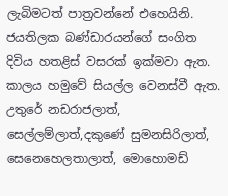ලැබිමටත් පාත්‍රවන්නේ එහෙයිනි. ජයතිලක බණ්ඩාරයන්ගේ සංගිත දිවිය හතළිස් වසරක් ඉක්මවා ඇත.  කාලය හමුවේ සියල්ල වෙනස්වී ඇත. උතුරේ නඩරාජලාත්, සෙල්ලම්ලාත්,දකුණේ සුමනසිරිලාත්, සෙනෙහෙලතාලාත්, මොහොමඩ්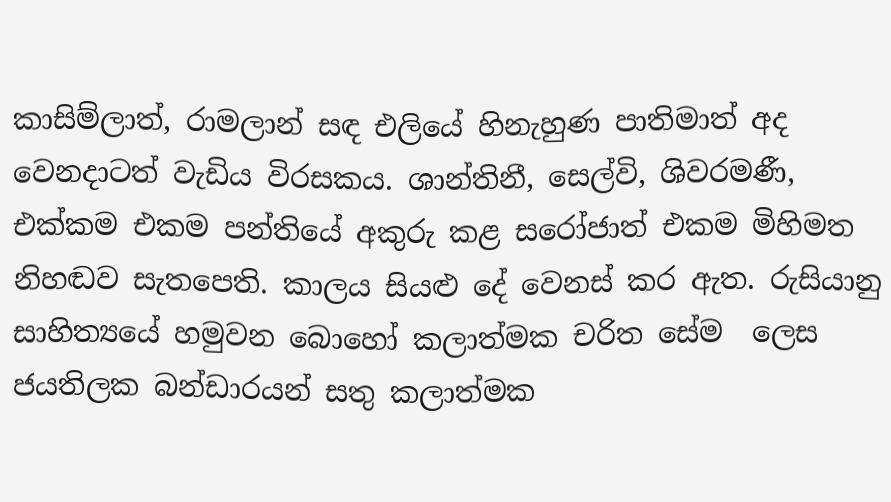කාසිම්ලාත්, රාමලාන් සඳ එලියේ හිනැහුණ පාතිමාත් අද වෙනදාටත් වැඩිය විරසකය. ශාන්තිනී, සෙල්වි, ශිවරමණී, එක්කම එකම පන්තියේ අකුරු කළ සරෝජාත් එකම මිහිමත නිහඬව සැතපෙති. කාලය සියළු දේ වෙනස් කර ඇත. රුසියානු සාහිත්‍යයේ හමුවන බොහෝ කලාත්මක චරිත සේම  ‍ලෙස ජයතිලක බන්ඩාරයන් සතු කලාත්මක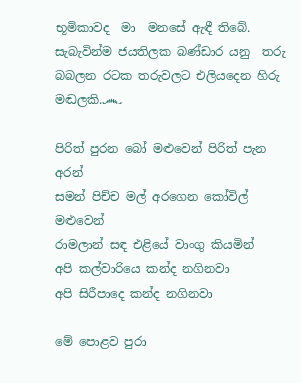භූමිකාවද  මා  මනසේ ඇඳී තිබේ. සැබැවින්ම ජයතිලක බණ්ඩාර යනු  තරු බබලන රටක තරුවලට එලියදෙන හිරු මඬලකි.෴

පිරිත් පුරන බෝ මළුවෙන් පිරිත් පැන අරන්
සමන් පිච්ච මල් අරගෙන කෝවිල් මළුවෙන්
රාමලාන් සඳ එළියේ වාංගු කියමින්
අපි කල්වාරියෙ කන්ද නගිනවා
අපි සිරීපාදෙ කන්ද නගිනවා

මේ පොළව පුරා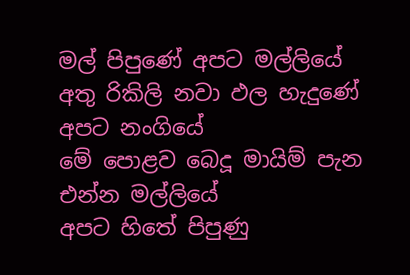මල් පිපුණේ අපට මල්ලියේ
අතු රිකිලි නවා ඵල හැදුණේ අපට නංගියේ
මේ පොළව බෙදූ මායිම් පැන එන්න මල්ලියේ
අපට හිතේ පිපුණු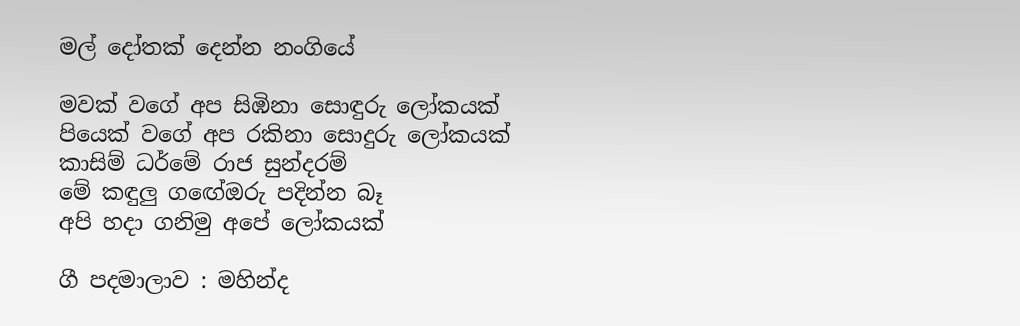මල් දෝතක් දෙන්න නංගියේ

මවක් වගේ අප සිඹිනා සොඳුරු ලෝකයක්
පියෙක් වගේ අප රකිනා සොදුරු ලෝකයක්
කාසිම් ධර්මේ රාජ සුන්දරම්
මේ කඳුලු ග‍‍ඟේඔරු පදින්න බෑ
අපි හදා ගනිමු අපේ ලෝකයක්

ගී පදමාලාව : මහින්ද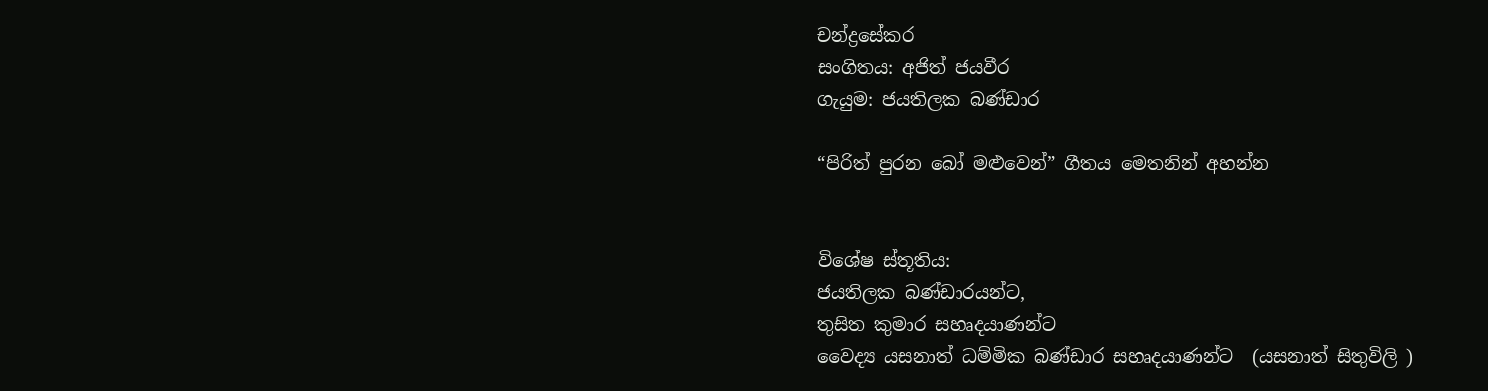චන්ද්‍රසේකර
සංගිතය: අජිත් ජයවීර‍
ගැයුම: ජයතිලක බණ්ඩාර

“පිරිත් පුරන බෝ මළුවෙන්” ගීතය මෙතනින් අහන්න


විශේෂ ස්තූතිය:
ජයතිලක බණ්ඩාරයන්ට,
තුසිත කුමාර සහෘදයාණන්ට
වෛද්‍ය යසනාත් ධම්මික බණ්ඩාර සහෘදයාණන්ට  (යසනාත් සිතුවිලි )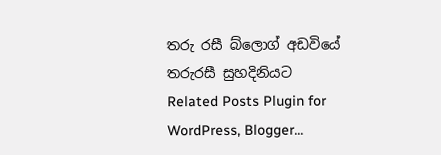තරු රසී බ්ලොග් අඩවියේ තරුරසී සුහදිනියට
Related Posts Plugin for WordPress, Blogger...